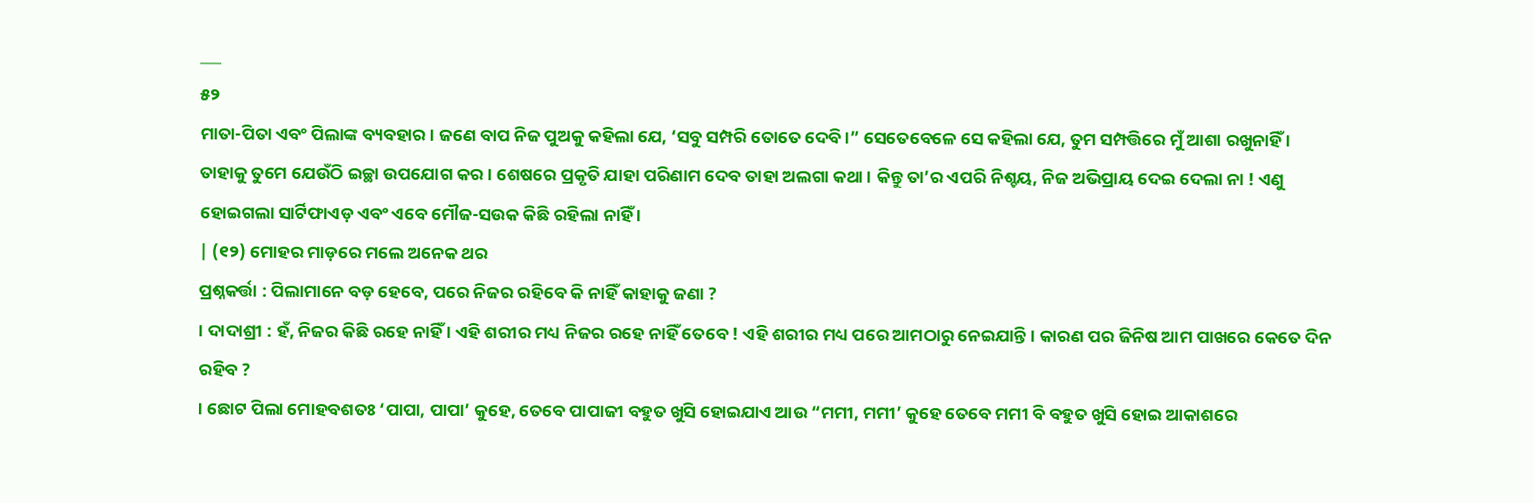___
୫୨
ମାତା-ପିତା ଏବଂ ପିଲାଙ୍କ ବ୍ୟବହାର । ଜଣେ ବାପ ନିଜ ପୁଅକୁ କହିଲା ଯେ, ‘ସବୁ ସମ୍ପରି ତୋତେ ଦେବି ।” ସେତେବେଳେ ସେ କହିଲା ଯେ, ତୁମ ସମ୍ପତ୍ତିରେ ମୁଁ ଆଶା ରଖୁନାହିଁ । ତାହାକୁ ତୁମେ ଯେଉଁଠି ଇଚ୍ଛା ଉପଯୋଗ କର । ଶେଷରେ ପ୍ରକୃତି ଯାହା ପରିଣାମ ଦେବ ତାହା ଅଲଗା କଥା । କିନ୍ତୁ ତା’ର ଏପରି ନିଶ୍ଚୟ, ନିଜ ଅଭିପ୍ରାୟ ଦେଇ ଦେଲା ନା ! ଏଣୁ ହୋଇଗଲା ସାର୍ଟିଫାଏଡ଼ ଏବଂ ଏବେ ମୌଜ-ସଉକ କିଛି ରହିଲା ନାହିଁ ।
| (୧୨) ମୋହର ମାଡ଼ରେ ମଲେ ଅନେକ ଥର
ପ୍ରଶ୍ନକର୍ତ୍ତା : ପିଲାମାନେ ବଡ଼ ହେବେ, ପରେ ନିଜର ରହିବେ କି ନାହିଁ କାହାକୁ ଜଣା ?
। ଦାଦାଶ୍ରୀ : ହଁ, ନିଜର କିଛି ରହେ ନାହିଁ । ଏହି ଶରୀର ମଧ୍ୟ ନିଜର ରହେ ନାହିଁ ତେବେ ! ଏହି ଶରୀର ମଧ୍ୟ ପରେ ଆମଠାରୁ ନେଇଯାନ୍ତି । କାରଣ ପର ଜିନିଷ ଆମ ପାଖରେ କେତେ ଦିନ ରହିବ ?
। ଛୋଟ ପିଲା ମୋହବଶତଃ ‘ପାପା, ପାପା’ କୁହେ, ତେବେ ପାପାଜୀ ବହୁତ ଖୁସି ହୋଇଯାଏ ଆଉ “ମମୀ, ମମୀ’ କୁହେ ତେବେ ମମୀ ବି ବହୁତ ଖୁସି ହୋଇ ଆକାଶରେ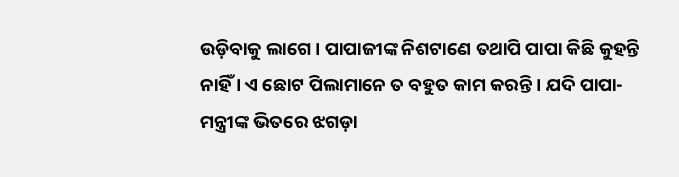ଉଡ଼ିବାକୁ ଲାଗେ । ପାପାଜୀଙ୍କ ନିଶଟାଣେ ତଥାପି ପାପା କିଛି କୁହନ୍ତି ନାହିଁ । ଏ ଛୋଟ ପିଲାମାନେ ତ ବହୁତ କାମ କରନ୍ତି । ଯଦି ପାପା-ମନ୍ତ୍ରୀଙ୍କ ଭିତରେ ଝଗଡ଼ା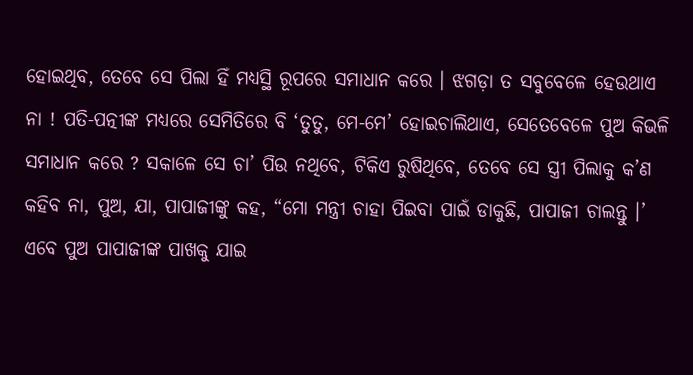ହୋଇଥିବ, ତେବେ ସେ ପିଲା ହିଁ ମଧ୍ୟସ୍ଥି ରୂପରେ ସମାଧାନ କରେ । ଝଗଡ଼ା ତ ସବୁବେଳେ ହେଉଥାଏ ନା ! ପତି-ପତ୍ନୀଙ୍କ ମଧ୍ୟରେ ସେମିତିରେ ବି ‘ତୁତୁ, ମେ-ମେ’ ହୋଇଚାଲିଥାଏ, ସେତେବେଳେ ପୁଅ କିଭଳି ସମାଧାନ କରେ ? ସକାଳେ ସେ ଚା’ ପିଉ ନଥିବେ, ଟିକିଏ ରୁଷିଥିବେ, ତେବେ ସେ ସ୍ତ୍ରୀ ପିଲାକୁ କ’ଣ କହିବ ନା, ପୁଅ, ଯା, ପାପାଜୀଙ୍କୁ କହ, “ମୋ ମନ୍ତ୍ରୀ ଚାହା ପିଇବା ପାଇଁ ଡାକୁଛି, ପାପାଜୀ ଚାଲନ୍ତୁ ।’ ଏବେ ପୁଅ ପାପାଜୀଙ୍କ ପାଖକୁ ଯାଇ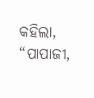କହିଲା, “ପାପାଜୀ,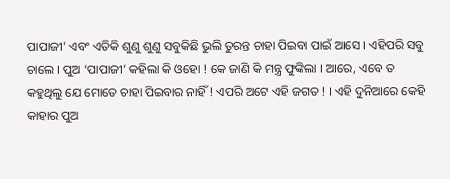ପାପାଜୀ’ ଏବଂ ଏତିକି ଶୁଣୁ ଶୁଣୁ ସବୁକିଛି ଭୁଲି ତୁରନ୍ତ ଚାହା ପିଇବା ପାଇଁ ଆସେ । ଏହିପରି ସବୁ ଚାଲେ । ପୁଅ ‘ପାପାଜୀ’ କହିଲା କି ଓହୋ ! କେ ଜାଣି କି ମନ୍ତ୍ର ଫୁଙ୍କିଲା । ଆରେ, ଏବେ ତ କହୁଥିଲୁ ଯେ ମୋତେ ଚାହା ପିଇବାର ନାହିଁ ! ଏପରି ଅଟେ ଏହି ଜଗତ ! । ଏହି ଦୁନିଆରେ କେହି କାହାର ପୁଅ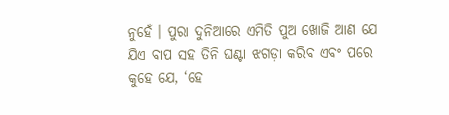ନୁହେଁ । ପୁରା ଦୁନିଆରେ ଏମିତି ପୁଅ ଖୋଜି ଆଣ ଯେ ଯିଏ ବାପ ସହ ତିନି ଘଣ୍ଟା ଝଗଡ଼ା କରିବ ଏବଂ ପରେ କୁହେ ଯେ, ‘ହେ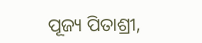ପୂଜ୍ୟ ପିତାଶ୍ରୀ,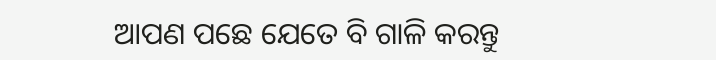ଆପଣ ପଛେ ଯେତେ ବି ଗାଳି କରନ୍ତୁ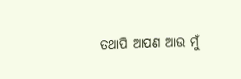ତଥାପି ଆପଣ ଆଉ ମୁଁ